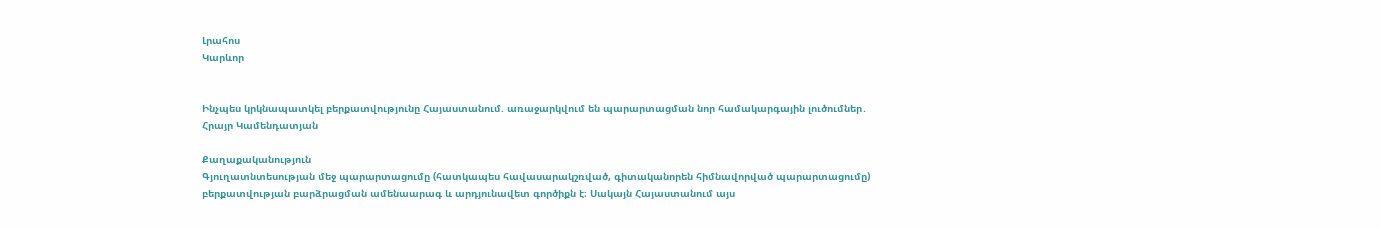Լրահոս
Կարևոր


Ինչպես կրկնապատկել բերքատվությունը Հայաստանում. առաջարկվում են պարարտացման նոր համակարգային լուծումներ․ Հրայր Կամենդատյան

Քաղաքականություն
Գյուղատնտեսության մեջ պարարտացումը (հատկապես հավասարակշռված, գիտականորեն հիմնավորված պարարտացումը) բերքատվության բարձրացման ամենաարագ և արդյունավետ գործիքն է։ Սակայն Հայաստանում այս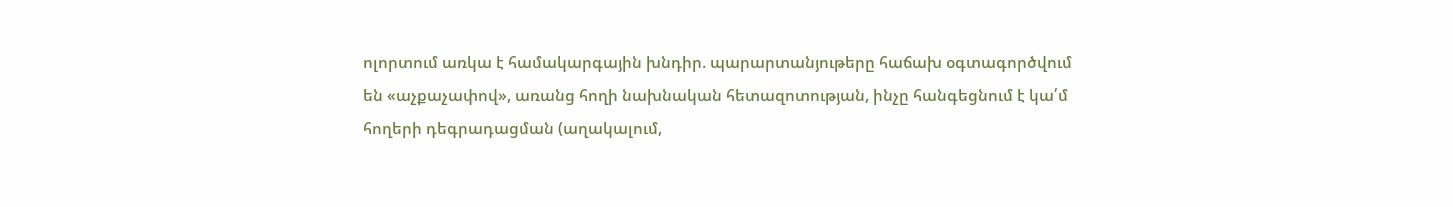ոլորտում առկա է համակարգային խնդիր. պարարտանյութերը հաճախ օգտագործվում են «աչքաչափով», առանց հողի նախնական հետազոտության, ինչը հանգեցնում է կա՛մ հողերի դեգրադացման (աղակալում,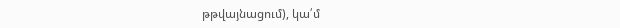թթվայնացում), կա՛մ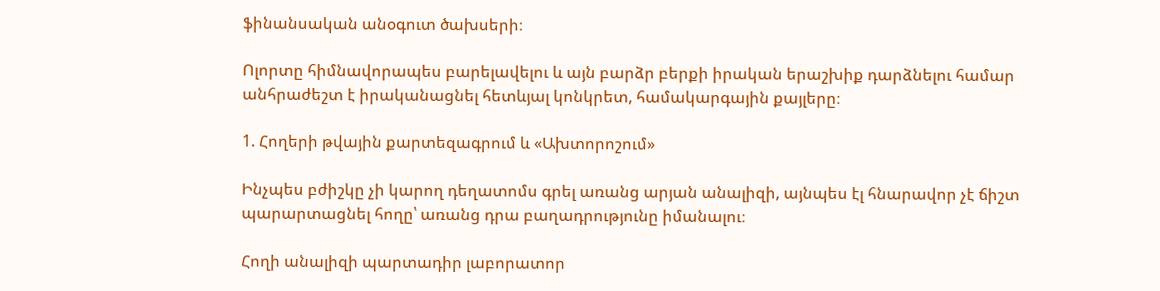ֆինանսական անօգուտ ծախսերի։

Ոլորտը հիմնավորապես բարելավելու և այն բարձր բերքի իրական երաշխիք դարձնելու համար անհրաժեշտ է իրականացնել հետևյալ կոնկրետ, համակարգային քայլերը։

1. Հողերի թվային քարտեզագրում և «Ախտորոշում»

Ինչպես բժիշկը չի կարող դեղատոմս գրել առանց արյան անալիզի, այնպես էլ հնարավոր չէ ճիշտ պարարտացնել հողը՝ առանց դրա բաղադրությունը իմանալու։

Հողի անալիզի պարտադիր լաբորատոր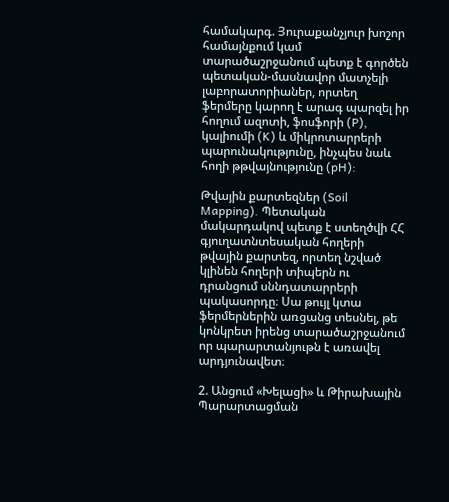համակարգ. Յուրաքանչյուր խոշոր համայնքում կամ տարածաշրջանում պետք է գործեն պետական-մասնավոր մատչելի լաբորատորիաներ, որտեղ ֆերմերը կարող է արագ պարզել իր հողում ազոտի, ֆոսֆորի (P), կալիումի (K) և միկրոտարրերի պարունակությունը, ինչպես նաև հողի թթվայնությունը (pH):

Թվային քարտեզներ (Soil Mapping). Պետական մակարդակով պետք է ստեղծվի ՀՀ գյուղատնտեսական հողերի թվային քարտեզ, որտեղ նշված կլինեն հողերի տիպերն ու դրանցում սննդատարրերի պակասորդը։ Սա թույլ կտա ֆերմերներին առցանց տեսնել, թե կոնկրետ իրենց տարածաշրջանում որ պարարտանյութն է առավել արդյունավետ։

2. Անցում «Խելացի» և Թիրախային Պարարտացման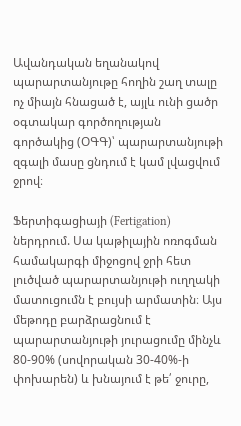Ավանդական եղանակով պարարտանյութը հողին շաղ տալը ոչ միայն հնացած է, այլև ունի ցածր օգտակար գործողության գործակից (ՕԳԳ)՝ պարարտանյութի զգալի մասը ցնդում է կամ լվացվում ջրով։

Ֆերտիգացիայի (Fertigation) ներդրում. Սա կաթիլային ոռոգման համակարգի միջոցով ջրի հետ լուծված պարարտանյութի ուղղակի մատուցումն է բույսի արմատին։ Այս մեթոդը բարձրացնում է պարարտանյութի յուրացումը մինչև 80-90% (սովորական 30-40%-ի փոխարեն) և խնայում է թե՛ ջուրը,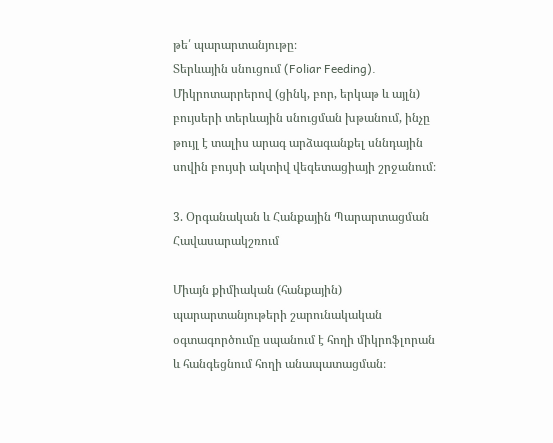թե՛ պարարտանյութը։
Տերևային սնուցում (Foliar Feeding). Միկրոտարրերով (ցինկ, բոր, երկաթ և այլն) բույսերի տերևային սնուցման խթանում, ինչը թույլ է տալիս արագ արձագանքել սննդային սովին բույսի ակտիվ վեգետացիայի շրջանում։

3. Օրգանական և Հանքային Պարարտացման Հավասարակշռում

Միայն քիմիական (հանքային) պարարտանյութերի շարունակական օգտագործումը սպանում է հողի միկրոֆլորան և հանգեցնում հողի անապատացման։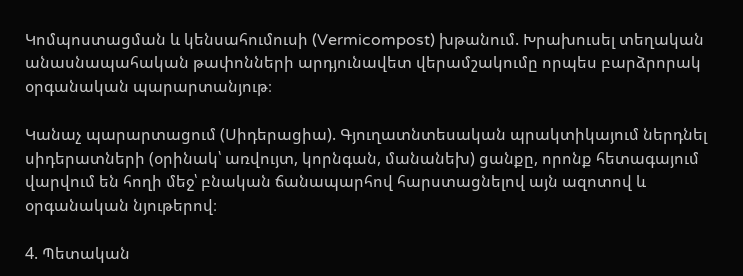Կոմպոստացման և կենսահումուսի (Vermicompost) խթանում. Խրախուսել տեղական անասնապահական թափոնների արդյունավետ վերամշակումը որպես բարձրորակ օրգանական պարարտանյութ։

Կանաչ պարարտացում (Սիդերացիա). Գյուղատնտեսական պրակտիկայում ներդնել սիդերատների (օրինակ՝ առվույտ, կորնգան, մանանեխ) ցանքը, որոնք հետագայում վարվում են հողի մեջ՝ բնական ճանապարհով հարստացնելով այն ազոտով և օրգանական նյութերով։

4. Պետական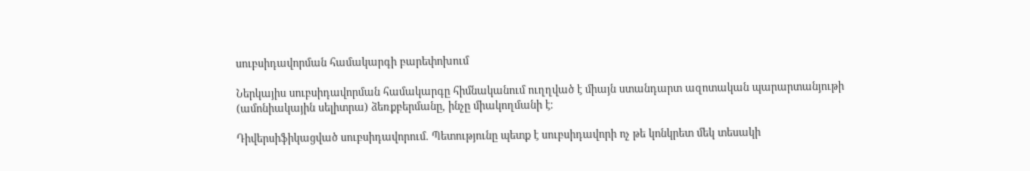սուբսիդավորման համակարգի բարեփոխում

Ներկայիս սուբսիդավորման համակարգը հիմնականում ուղղված է միայն ստանդարտ ազոտական պարարտանյութի (ամոնիակային սելիտրա) ձեռքբերմանը, ինչը միակողմանի է։

Դիվերսիֆիկացված սուբսիդավորում. Պետությունը պետք է սուբսիդավորի ոչ թե կոնկրետ մեկ տեսակի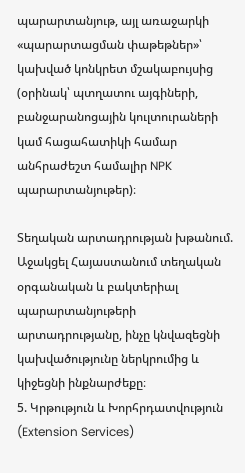պարարտանյութ, այլ առաջարկի «պարարտացման փաթեթներ»՝ կախված կոնկրետ մշակաբույսից (օրինակ՝ պտղատու այգիների, բանջարանոցային կուլտուրաների կամ հացահատիկի համար անհրաժեշտ համալիր NPK պարարտանյութեր)։

Տեղական արտադրության խթանում. Աջակցել Հայաստանում տեղական օրգանական և բակտերիալ պարարտանյութերի արտադրությանը, ինչը կնվազեցնի կախվածությունը ներկրումից և կիջեցնի ինքնարժեքը։
5. Կրթություն և Խորհրդատվություն (Extension Services)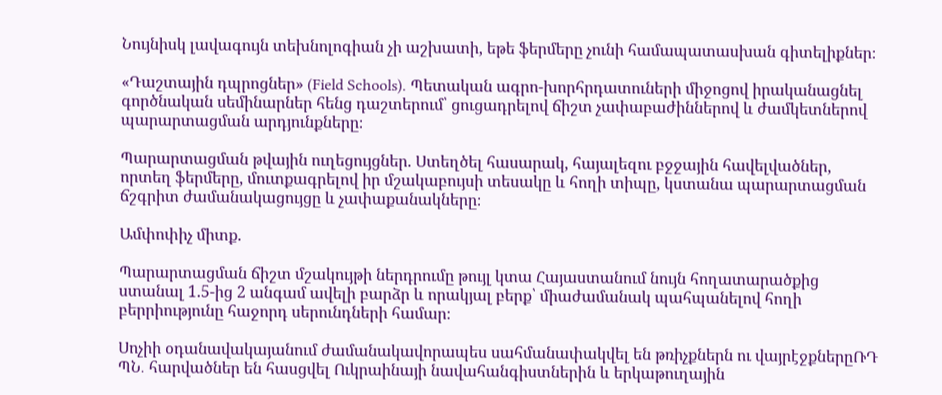Նույնիսկ լավագույն տեխնոլոգիան չի աշխատի, եթե ֆերմերը չունի համապատասխան գիտելիքներ։

«Դաշտային դպրոցներ» (Field Schools). Պետական ագրո-խորհրդատուների միջոցով իրականացնել գործնական սեմինարներ հենց դաշտերում՝ ցուցադրելով ճիշտ չափաբաժիններով և ժամկետներով պարարտացման արդյունքները։

Պարարտացման թվային ուղեցույցներ. Ստեղծել հասարակ, հայալեզու բջջային հավելվածներ, որտեղ ֆերմերը, մուտքագրելով իր մշակաբույսի տեսակը և հողի տիպը, կստանա պարարտացման ճշգրիտ ժամանակացույցը և չափաքանակները։

Ամփոփիչ միտք.

Պարարտացման ճիշտ մշակույթի ներդրումը թույլ կտա Հայաստանում նույն հողատարածքից ստանալ 1.5-ից 2 անգամ ավելի բարձր և որակյալ բերք՝ միաժամանակ պահպանելով հողի բերրիությունը հաջորդ սերունդների համար։

Սոչիի օդանավակայանում ժամանակավորապես սահմանափակվել են թռիչքներն ու վայրէջքներըՌԴ ՊՆ․ հարվածներ են հասցվել Ուկրաինայի նավահանգիստներին և երկաթուղային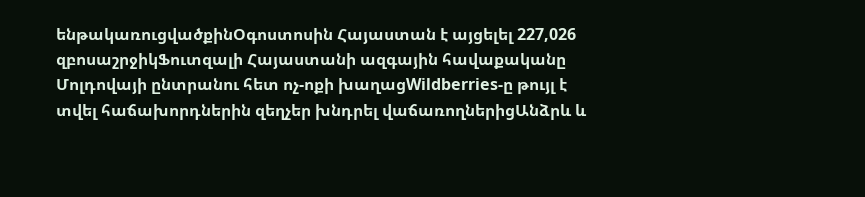ենթակառուցվածքինՕգոստոսին Հայաստան է այցելել 227,026 զբոսաշրջիկՖուտզալի Հայաստանի ազգային հավաքականը Մոլդովայի ընտրանու հետ ոչ-ոքի խաղացWildberries-ը թույլ է տվել հաճախորդներին զեղչեր խնդրել վաճառողներիցԱնձրև և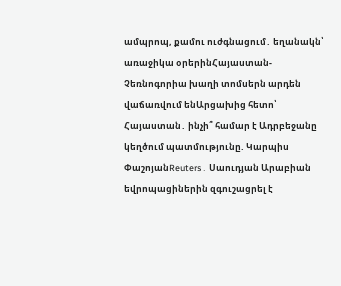ամպրոպ, քամու ուժգնացում․ եղանակն՝ առաջիկա օրերինՀայաստան-Չեռնոգորիա խաղի տոմսերն արդեն վաճառվում ենԱրցախից հետո՝ Հայաստան․ ինչի՞ համար է Ադրբեջանը կեղծում պատմությունը. Կարպիս ՓաշոյանReuters․ Սաուդյան Արաբիան եվրոպացիներին զգուշացրել է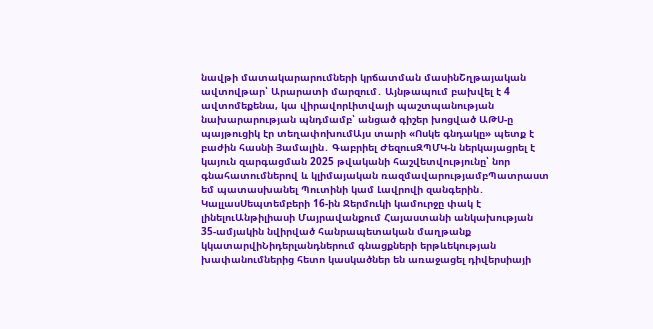նավթի մատակարարումների կրճատման մասինՇղթայական ավտովթար՝ Արարատի մարզում․ Այնթապում բախվել է 4 ավտոմեքենա, կա վիրավորԼիտվայի պաշտպանության նախարարության պնդմամբ՝ անցած գիշեր խոցված ԱԹՍ-ը պայթուցիկ էր տեղափոխումԱյս տարի «Ոսկե գնդակը» պետք է բաժին հասնի Յամալին․ Գաբրիել ԺեզուսԶՊՄԿ-ն ներկայացրել է կայուն զարգացման 2025 թվականի հաշվետվությունը՝ նոր գնահատումներով և կլիմայական ռազմավարությամբՊատրաստ եմ պատասխանել Պուտինի կամ Լավրովի զանգերին․ ԿալլասՍեպտեմբերի 16-ին Ջերմուկի կամուրջը փակ է լինելուԱնթիլիասի Մայրավանքում Հայաստանի անկախության 35-ամյակին նվիրված հանրապետական մաղթանք կկատարվիՆիդերլանդներում գնացքների երթևեկության խափանումներից հետո կասկածներ են առաջացել դիվերսիայի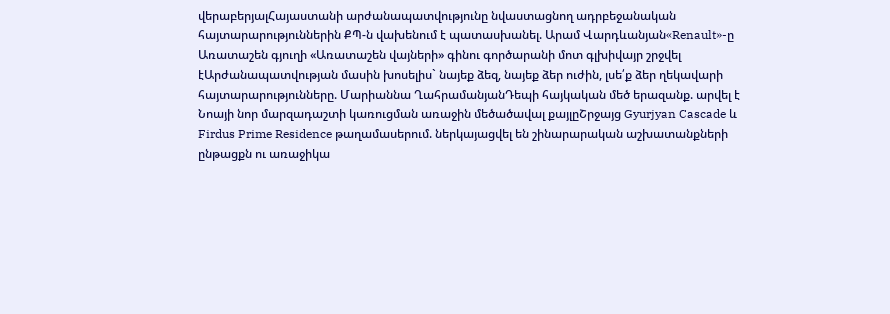վերաբերյալՀայաստանի արժանապատվությունը նվաստացնող ադրբեջանական հայտարարություններին ՔՊ-ն վախենում է պատասխանել. Արամ Վարդևանյան«Renault»-ը Առատաշեն գյուղի «Առատաշեն վայների» գինու գործարանի մոտ գլխիվայր շրջվել էԱրժանապատվության մասին խոսելիս` նայեք ձեզ, նայեք ձեր ուժին, լսե՛ք ձեր ղեկավարի հայտարարությունները. Մարիաննա ՂահրամանյանԴեպի հայկական մեծ երազանք. արվել է Նոայի նոր մարզադաշտի կառուցման առաջին մեծածավալ քայլըՇրջայց Gyurjyan Cascade և Firdus Prime Residence թաղամասերում. ներկայացվել են շինարարական աշխատանքների ընթացքն ու առաջիկա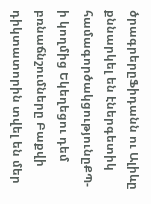ծրագրերըՖիդանն ու Ալիևը քննարկել են էներգետիկ համագործակցությունըՔՊ-ի կողմից Եկեղեցու դեմ բռնաճնշումները Բաքվի դիկտատորին տվել են մեր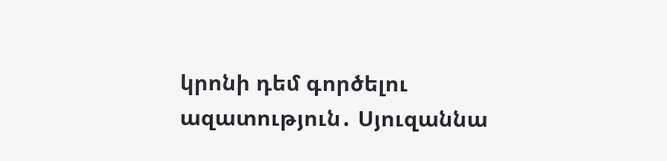կրոնի դեմ գործելու ազատություն․ Սյուզաննա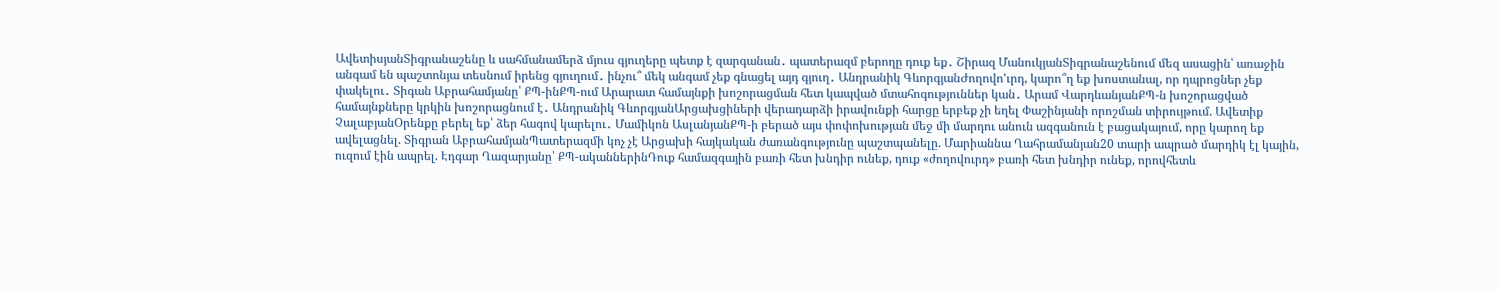ԱվետիսյանՏիգրանաշենը և սահմանամերձ մյուս գյուղերը պետք է զարգանան․ պատերազմ բերողը դուք եք․ Շիրազ ՄանուկյանՏիգրանաշենում մեզ ասացին՝ առաջին անգամ են պաշտոնյա տեսնում իրենց գյուղում․ ինչու՞ մեկ անգամ չեք գնացել այդ գյուղ․ Անդրանիկ ԳևորգյանԺողովո'ւրդ, կարո՞ղ եք խոստանալ, որ դպրոցներ չեք փակելու․ Տիգան Աբրահամյանը՝ ՔՊ-ինՔՊ-ում Արարատ համայնքի խոշորացման հետ կապված մտահոգություններ կան․ Արամ ՎարդևանյանՔՊ-ն խոշորացված համայնքները կրկին խոշորացնում է․ Անդրանիկ ԳևորգյանԱրցախցիների վերադարձի իրավունքի հարցը երբեք չի եղել Փաշինյանի որոշման տիրույթում. Ավետիք ՉալաբյանՕրենքը բերել եք՝ ձեր հագով կարելու․ Մամիկոն ԱսլանյանՔՊ-ի բերած այս փոփոխության մեջ մի մարդու անուն ազգանուն է բացակայում, որը կարող եք ավելացնել. Տիգրան ԱբրահամյանՊատերազմի կոչ չէ Արցախի հայկական ժառանգությունը պաշտպանելը. Մարիաննա Ղահրամանյան20 տարի ապրած մարդիկ էլ կային, ուզում էին ապրել. Էդգար Ղազարյանը՝ ՔՊ-ականներինԴուք համազգային բառի հետ խնդիր ունեք, դուք «ժողովուրդ» բառի հետ խնդիր ունեք, որովհետև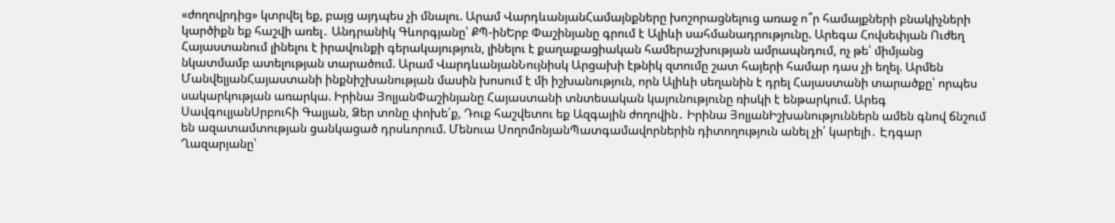«ժողովրդից» կտրվել եք, բայց այդպես չի մնալու. Արամ ՎարդևանյանՀամայնքները խոշորացնելուց առաջ ո՞ր համայքների բնակիչների կարծիքն եք հաշվի առել․ Անդրանիկ Գևորգյանը՝ ՔՊ-ինԵրբ Փաշինյանը գրում է Ալիևի սահմանադրությունը. Արեգա Հովսեփյան Ուժեղ Հայաստանում լինելու է իրավունքի գերակայություն, լինելու է քաղաքացիական համերաշխության ամրապնդում, ոչ թե՝ միմյանց նկատմամբ ատելության տարածում. Արամ ՎարդևանյանՆույնիսկ Արցախի էթնիկ զտումը շատ հայերի համար դաս չի եղել. Արմեն ՄանվելյանՀայաստանի ինքնիշխանության մասին խոսում է մի իշխանություն, որն Ալիևի սեղանին է դրել Հայաստանի տարածքը՝ որպես սակարկության առարկա. Իրինա ՅոլյանՓաշինյանը Հայաստանի տնտեսական կայունությունը ռիսկի է ենթարկում. Արեգ ՍավգուլյանՍրբուհի Գալյան, Ձեր տոնը փոխե՛ք, Դուք հաշվետու եք Ազգային ժողովին․ Իրինա ՅոլյանԻշխանություններն ամեն գնով ճնշում են ազատամտության ցանկացած դրսևորում. Մենուա ՍողոմոնյանՊատգամավորներին դիտողություն անել չի՛ կարելի․ Էդգար Ղազարյանը՝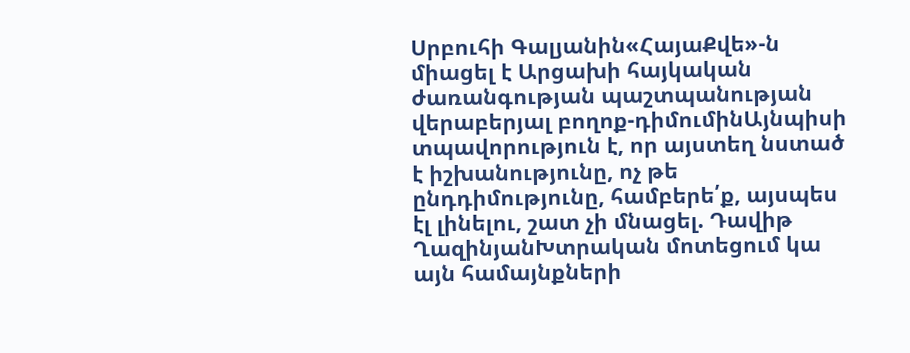Սրբուհի Գալյանին«ՀայաՔվե»-ն միացել է Արցախի հայկական ժառանգության պաշտպանության վերաբերյալ բողոք-դիմումինԱյնպիսի տպավորություն է, որ այստեղ նստած է իշխանությունը, ոչ թե ընդդիմությունը, համբերե՛ք, այսպես էլ լինելու, շատ չի մնացել. Դավիթ ՂազինյանԽտրական մոտեցում կա այն համայնքների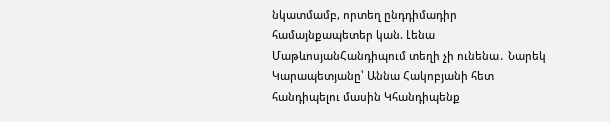նկատմամբ, որտեղ ընդդիմադիր համայնքապետեր կան. Լենա ՄաթևոսյանՀանդիպում տեղի չի ունենա․ Նարեկ Կարապետյանը՝ Աննա Հակոբյանի հետ հանդիպելու մասին Կհանդիպենք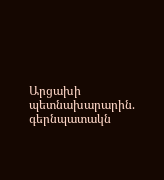Արցախի պետնախարարին. գերնպատակն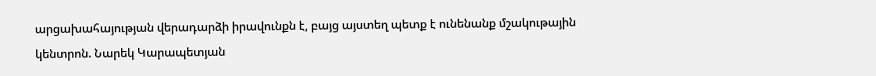արցախահայության վերադարձի իրավունքն է, բայց այստեղ պետք է ունենանք մշակութային կենտրոն. Նարեկ Կարապետյան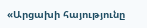«Արցախի հայությունը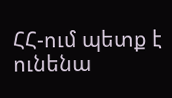ՀՀ-ում պետք է ունենա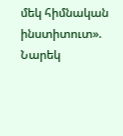մեկ հիմնական ինստիտուտ». Նարեկ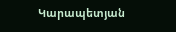Կարապետյան